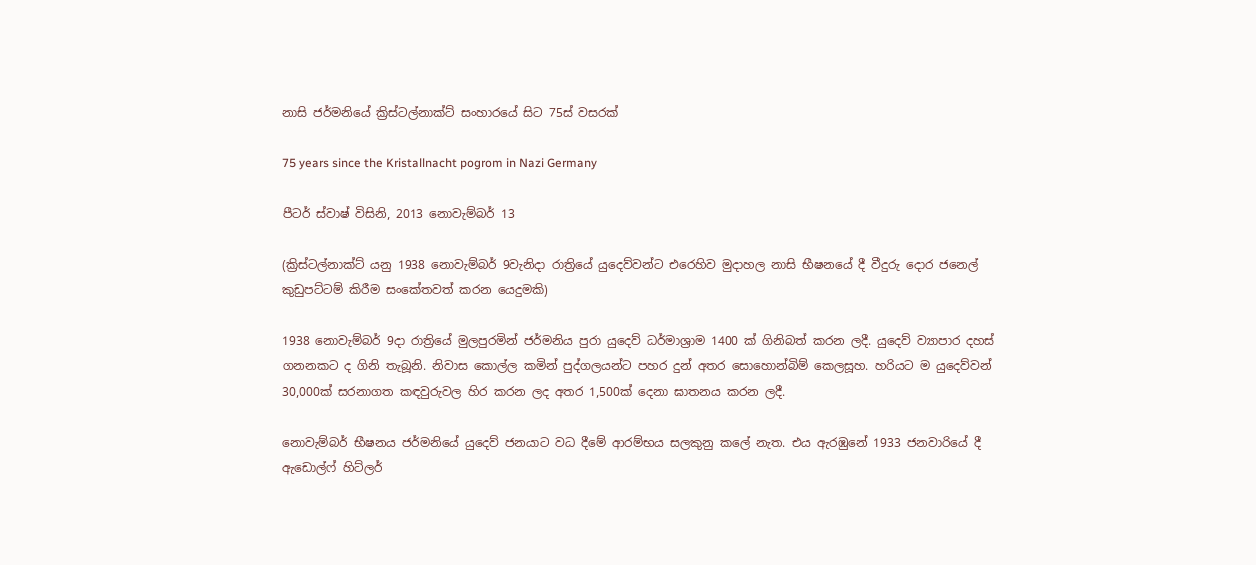නාසි ජර්මනියේ ක්‍රිස්ටල්නාක්ට් සංහාරයේ සිට 75ස් වසරක්

75 years since the Kristallnacht pogrom in Nazi Germany

පීටර් ස්වාෂ් විසිනි, 2013 නොවැම්බර් 13

(ක්‍රිස්ටල්නාක්ට් යනු 1938 නොවැම්බර් 9වැනිදා රාත්‍රියේ යුදෙව්වන්ට එරෙහිව මුදාහල නාසි භීෂනයේ දී වීදුරු දොර ජනෙල් කුඩුපට්ටම් කිරීම සංකේතවත් කරන යෙදුමකි)

1938 නොවැම්බර් 9දා රාත්‍රියේ මුලපුරමින් ජර්මනිය පුරා යුදෙව් ධර්මාශ්‍රාම 1400 ක් ගිනිබත් කරන ලදී. යුදෙව් ව්‍යාපාර දහස් ගනනකට ද ගිනි තැබූනි. නිවාස කොල්ල කමින් පුද්ගලයන්ට පහර දුන් අතර සොහොන්බිම් කෙලසූහ. හරියට ම යුදෙව්වන් 30,000ක් සරනාගත කඳවුරුවල හිර කරන ලද අතර 1,500ක් දෙනා ඝාතනය කරන ලදී.

නොවැම්බර් භීෂනය ජර්මනියේ යුදෙව් ජනයාට වධ දීමේ ආරම්භය සලකුනු කලේ නැත. එය ඇරඹුනේ 1933 ජනවාරියේ දී ඇඩොල්ෆ් හිට්ලර්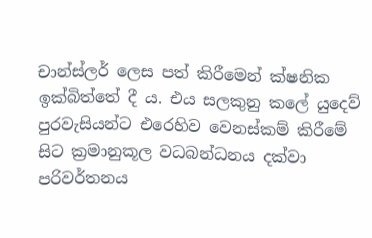චාන්ස්ලර් ලෙස පත් කිරීමෙන් ක්ෂනික ඉක්බිත්තේ දී ය. එය සලකුනු කලේ යුදෙව් පුරවැසියන්ට එරෙහිව වෙනස්කම් කිරීමේ සිට ක්‍රමානුකූල වධබන්ධනය දක්වා පරිවර්තනය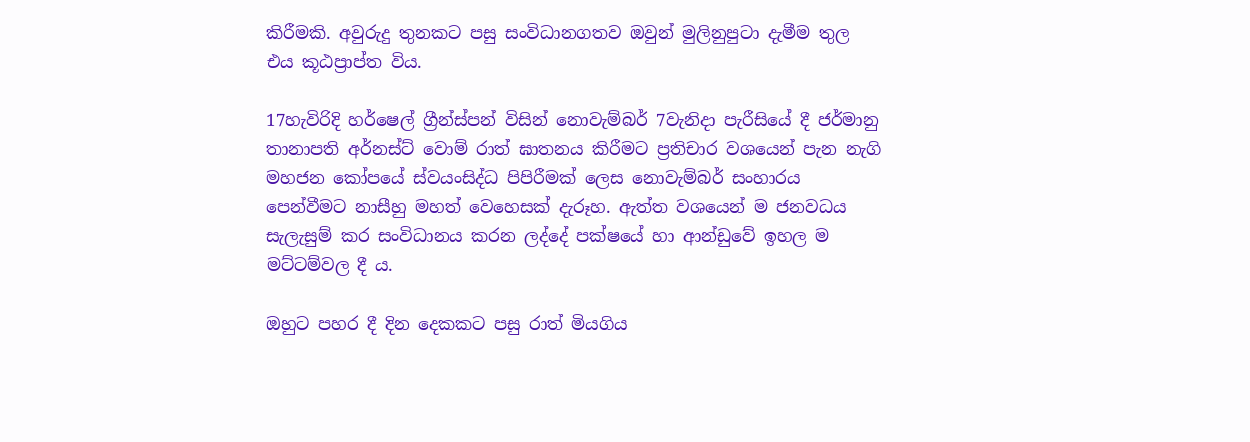කිරීමකි. අවුරුදු තුනකට පසු සංවිධානගතව ඔවුන් මුලිනුපුටා දැමීම තුල එය කූඨප්‍රාප්ත විය.

17හැවිරිදි හර්ෂෙල් ග්‍රීන්ස්පන් විසින් නොවැම්බර් 7වැනිදා පැරීසියේ දී ජර්මානු තානාපති අර්නස්ට් වොම් රාත් ඝාතනය කිරීමට ප්‍රතිචාර වශයෙන් පැන නැගි මහජන කෝපයේ ස්වයංසිද්ධ පිපිරීමක් ලෙස නොවැම්බර් සංහාරය පෙන්වීමට නාසීහු මහත් වෙහෙසක් දැරූහ. ඇත්ත වශයෙන් ම ජනවධය සැලැසුම් කර සංවිධානය කරන ලද්දේ පක්ෂයේ හා ආන්ඩුවේ ඉහල ම මට්ටම්වල දී ය.

ඔහුට පහර දී දින දෙකකට පසු රාත් මියගිය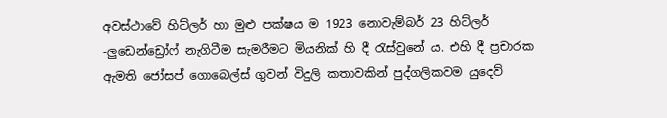අවස්ථාවේ හිට්ලර් හා මුළු පක්ෂය ම 1923 නොවැම්බර් 23 හිට්ලර් -ලුඩෙන්ඩ්‍රෝෆ් නැගිටීම සැමරීමට මියනික් හි දී රැස්වුනේ ය. එහි දී ප්‍රචාරක ඇමති ජෝසප් ගොබෙල්ස් ගුවන් විදුලි කතාවකින් පුද්ගලිකවම යුදෙව්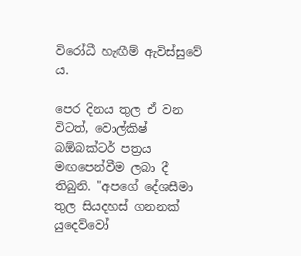විරෝධී හැඟීම් ඇවිස්සුවේ ය.

පෙර දිනය තුල ඒ වන විටත්, වොල්කිෂ් බඕබක්ටර් පත්‍රය මඟපෙන්වීම ලබා දී තිබුනි. "අපගේ දේශසීමා තුල සියදහස් ගනනක් යුදෙව්වෝ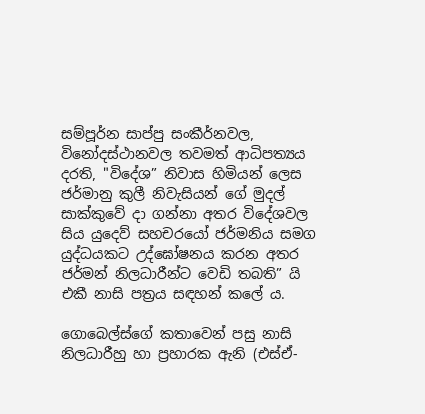සම්පූර්න සාප්පු සංකීර්නවල, විනෝදස්ථානවල තවමත් ආධිපත්‍යය දරති, "විදේශ” නිවාස හිමියන් ලෙස ජර්මානු කුලී නිවැසියන් ගේ මුදල් සාක්කුවේ දා ගන්නා අතර විදේශවල සිය යුදෙව් සහචරයෝ ජර්මනිය සමග යුද්ධයකට උද්ඝෝෂනය කරන අතර ජර්මන් නිලධාරීන්ට වෙඩි තබති” යි එකී නාසි පත්‍රය සඳහන් කලේ ය.

ගොබෙල්ස්ගේ කතාවෙන් පසු නාසි නිලධාරීහු හා ප්‍රහාරක ඇනි (එස්ඒ-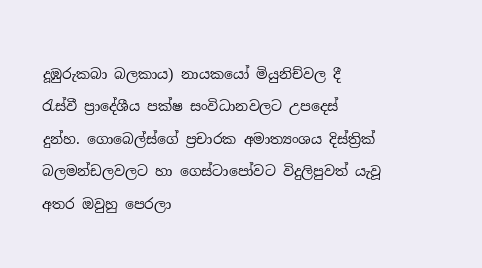දූඹුරුකබා බලකාය) නායකයෝ මියුනිච්වල දී රැස්වී ප්‍රාදේශීය පක්ෂ සංවිධානවලට උපදෙස් දුන්හ. ගොබෙල්ස්ගේ ප්‍රචාරක අමාත්‍යංශය දිස්ත්‍රික් බලමන්ඩලවලට හා ගෙස්ටාපෝවට විදුලිපුවත් යැවූ අතර ඔවුහු පෙරලා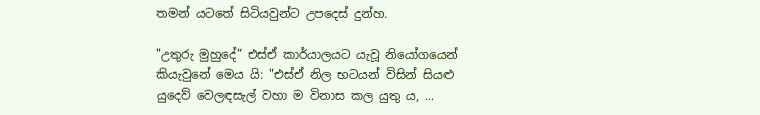තමන් යටතේ සිටියවුන්ට උපදෙස් දුන්හ.

"උතුරු මුහුදේ” එස්ඒ කාර්යාලයට යැවූ නියෝගයෙන් කියැවුනේ මෙය යි: "එස්ඒ නිල භටයන් විසින් සියළු යුදෙව් වෙලඳසැල් වහා ම විනාස කල යුතු ය, ...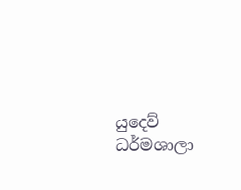යුදෙව් ධර්මශාලා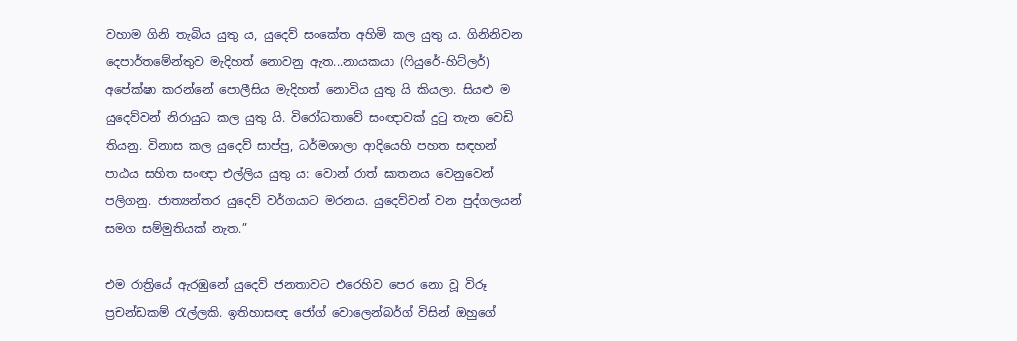වහාම ගිනි තැබිය යුතු ය, යුදෙව් සංකේත අහිමි කල යුතු ය. ගිනිනිවන දෙපාර්තමේන්තුව මැදිහත් නොවනු ඇත...නායකයා (ෆියුරේ-හිට්ලර්) අපේක්ෂා කරන්නේ පොලීසිය මැදිහත් නොවිය යුතු යි කියලා. සියළු ම යුදෙව්වන් නිරායුධ කල යුතු යි. විරෝධතාවේ සංඥාවක් දුටු තැන වෙඩි තියනු. විනාස කල යුදෙව් සාප්පු, ධර්මශාලා ආදියෙහි පහත සඳහන් පාඨය සහිත සංඥා එල්ලිය යුතු ය: වොන් රාත් ඝාතනය වෙනුවෙන් පලිගනු. ජාත්‍යන්තර යුදෙව් වර්ගයාට මරනය. යුදෙව්වන් වන පුද්ගලයන් සමග සම්මුතියක් නැත.”

එම රාත්‍රියේ ඇරඹුනේ යුදෙව් ජනතාවට එරෙහිව පෙර නො වූ විරූ ප්‍රචන්ඩකම් රැල්ලකි. ඉතිහාසඥ ජෝග් වොලෙන්බර්ග් විසින් ඔහුගේ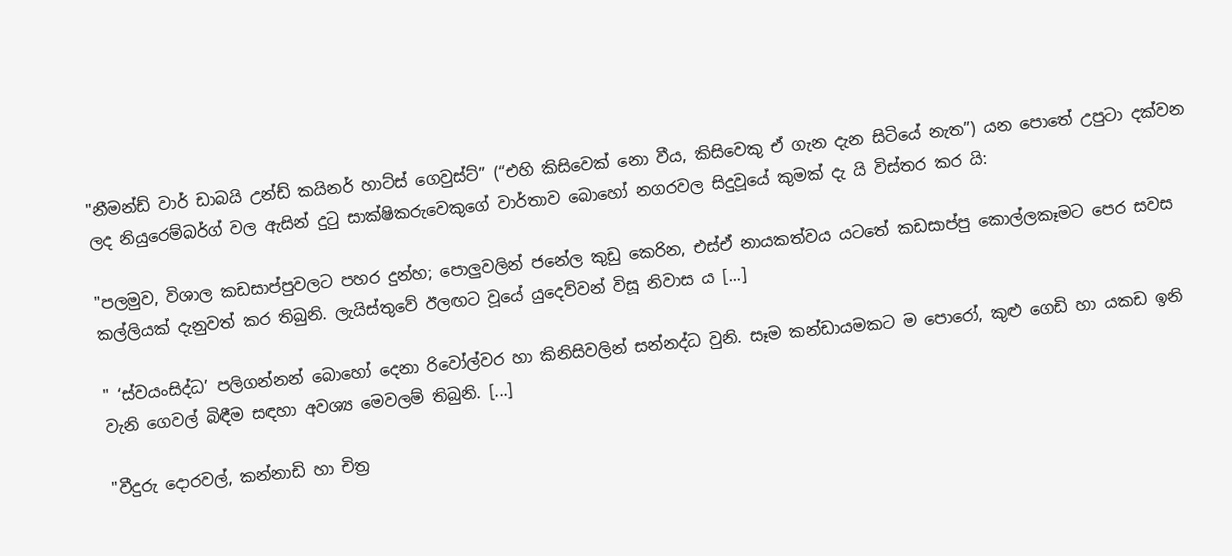"නීමන්ඩ් වාර් ඩාබයි උන්ඩ් කයිනර් හාට්ස් ගෙවුස්ට්” (“එහි කිසිවෙක් නො වීය, කිසිවෙකු ඒ ගැන දැන සිටියේ නැත”) යන පොතේ උපුටා දක්වන ලද නියුරෙම්බර්ග් වල ඇසින් දුටු සාක්ෂිකරුවෙකුගේ වාර්තාව බොහෝ නගරවල සිදුවූයේ කුමක් දැ යි විස්තර කර යි:

"පලමුව, විශාල කඩසාප්පුවලට පහර දුන්හ; පොලුවලින් ජනේල කුඩු කෙරින, එස්ඒ නායකත්වය යටතේ කඩසාප්පු කොල්ලකෑමට පෙර සවස කල්ලියක් දැනුවත් කර තිබුනි. ලැයිස්තුවේ ඊලඟට වූයේ යුදෙව්වන් විසූ නිවාස ය [...]

" ‘ස්වයංසිද්ධ’ පලිගන්නන් බොහෝ දෙනා රිවෝල්වර හා කිනිසිවලින් සන්නද්ධ වුනි. සෑම කන්ඩායමකට ම පොරෝ, කුළු ගෙඩි හා යකඩ ඉනි වැනි ගෙවල් බිඳීම සඳහා අවශ්‍ය මෙවලම් තිබුනි. [...]

"වීදුරු දොරවල්, කන්නාඩි හා චිත්‍ර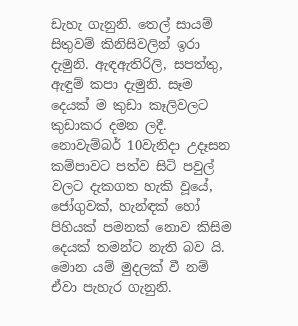ඩැහැ ගැනුනි. තෙල් සායම් සිතුවම් කිනිසිවලින් ඉරා දැමුනි. ඇඳඇතිරිලි, සපත්තු, ඇඳුම් කපා දැමුනි. සෑම දෙයක් ම කුඩා කෑලිවලට කුඩාකර දමන ලදී. නොවැම්බර් 10වැනිදා උදෑසන කම්පාවට පත්ව සිටි පවුල් වලට දැකගත හැකි වූයේ, ජෝගුවක්, හැන්ඳක් හෝ පිහියක් පමනක් නොව කිසිම දෙයක් තමන්ට නැති බව යි. මොන යම් මුදලක් වී නම් ඒවා පැහැර ගැනුනි.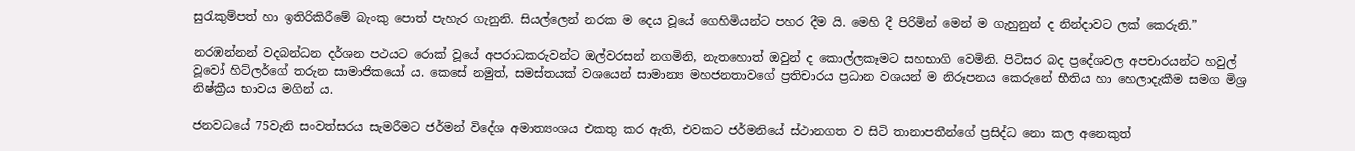සුරැකුම්පත් හා ඉතිරිකිරීමේ බැංකු පොත් පැහැර ගැනුනි. සියල්ලෙන් නරක ම දෙය වූයේ ගෙහිමියන්ට පහර දීම යි. මෙහි දී පිරිමින් මෙන් ම ගැහුනුන් ද නින්දාවට ලක් කෙරුනි.”

නරඹන්නන් වදබන්ධන දර්ශන පථයට රොක් වූයේ අපරාධකරුවන්ට ඔල්වරසන් නගමිනි, නැතහොත් ඔවුන් ද කොල්ලකෑමට සහභාගි වෙමිනි. පිටිසර බද ප්‍රදේශවල අපචාරයන්ට හවුල් වූවෝ හිට්ලර්ගේ තරුන සාමාජිකයෝ ය. කෙසේ නමුත්, සමස්තයක් වශයෙන් සාමාන්‍ය මහජනතාවගේ ප්‍රතිචාරය ප්‍රධාන වශයන් ම නිරූපනය කෙරුනේ භීතිය හා හෙලාදැකීම සමග මිශ්‍ර නිෂ්ක්‍රීය භාවය මගින් ය.

ජනවධයේ 75වැනි සංවත්සරය සැමරීමට ජර්මන් විදේශ අමාත්‍යංශය එකතු කර ඇති, එවකට ජර්මනියේ ස්ථානගත ව සිටි තානාපතීන්ගේ ප්‍රසිද්ධ නො කල අනෙකුත්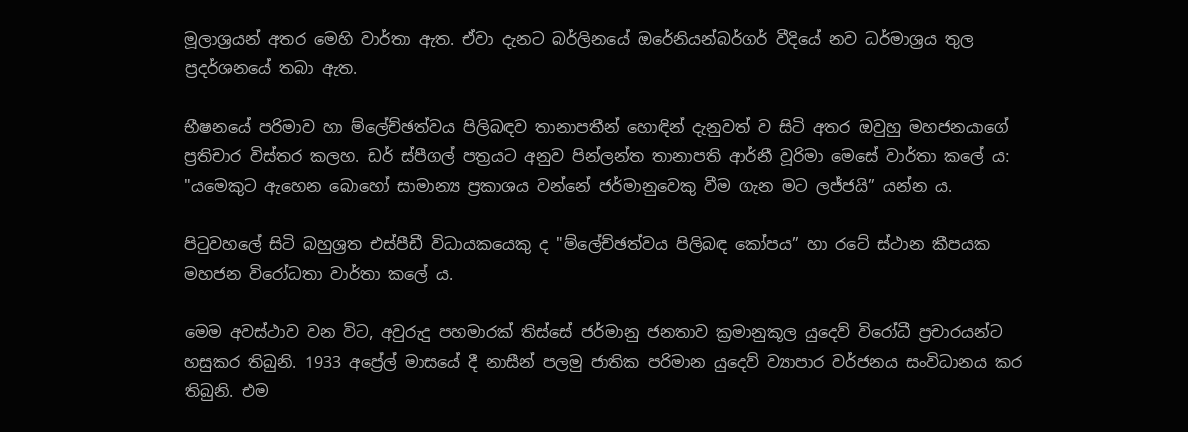මූලාශ්‍රයන් අතර මෙහි වාර්තා ඇත. ඒවා දැනට බර්ලිනයේ ඔරේනියන්බර්ගර් වීදියේ නව ධර්මාශ්‍රය තුල ප්‍රදර්ශනයේ තබා ඇත.

භීෂනයේ පරිමාව හා ම්ලේච්ඡත්වය පිලිබඳව තානාපතීන් හොඳින් දැනුවත් ව සිටි අතර ඔවුහු මහජනයාගේ ප්‍රතිචාර විස්තර කලහ. ඩර් ස්පීගල් පත්‍රයට අනුව පින්ලන්ත තානාපති ආර්නී වූරිමා මෙසේ වාර්තා කලේ ය: "යමෙකුට ඇහෙන බොහෝ සාමාන්‍ය ප්‍රකාශය වන්නේ ජර්මානුවෙකු වීම ගැන මට ලජ්ජයි” යන්න ය.

පිටුවහලේ සිටි බහුශ්‍රත එස්පීඩී විධායකයෙකු ද "ම්ලේච්ඡත්වය පිලිබඳ කෝපය” හා රටේ ස්ථාන කීපයක මහජන විරෝධතා වාර්තා කලේ ය.

මෙම අවස්ථාව වන විට, අවුරුදු පහමාරක් තිස්සේ ජර්මානු ජනතාව ක්‍රමානුකූල යුදෙව් විරෝධී ප්‍රචාරයන්ට හසුකර තිබුනි. 1933 අප්‍රේල් මාසයේ දී නාසීන් පලමු ජාතික පරිමාන යුදෙව් ව්‍යාපාර වර්ජනය සංවිධානය කර තිබුනි. එම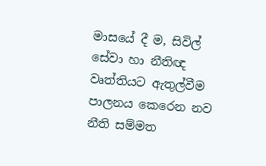මාසයේ දී ම, සිවිල් සේවා හා නීතිඥ වෘත්තියට ඇතුල්වීම පාලනය කෙරෙන නව නීති සම්මත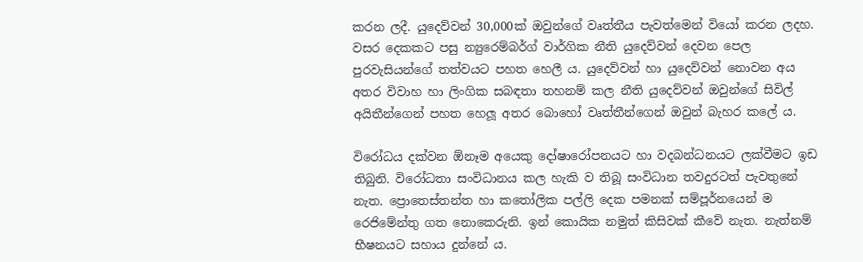කරන ලදී. යුදෙව්වන් 30,000ක් ඔවුන්ගේ වෘත්තීය පැවත්මෙන් වියෝ කරන ලදහ. වසර දෙකකට පසු න්‍යුරෙම්බර්ග් වාර්ගික නීති යුදෙව්වන් දෙවන පෙල පුරවැසියන්ගේ තත්වයට පහත හෙලී ය. යුදෙව්වන් හා යුදෙව්වන් නොවන අය අතර විවාහ හා ලිංගික සබඳතා තහනම් කල නීති යුදෙව්වන් ඔවුන්ගේ සිවිල් අයිතීන්ගෙන් පහත හෙලූ අතර බොහෝ වෘත්තීන්ගෙන් ඔවුන් බැහර කලේ ය.

විරෝධය දක්වන ඕනෑම අයෙකු දෝෂාරෝපනයට හා වදබන්ධනයට ලක්වීමට ඉඩ තිබුනි. විරෝධතා සංවිධානය කල හැකි ව තිබූ සංවිධාන තවදුරටත් පැවතුනේ නැත. ප්‍රොතෙස්තන්ත හා කතෝලික පල්ලි දෙක පමනක් සම්පූර්නයෙන් ම රෙජිමේන්තු ගත නොකෙරුනි. ඉන් කොයික නමුත් කිසිවක් කීවේ නැත. නැත්නම් භීෂනයට සහාය දුන්නේ ය.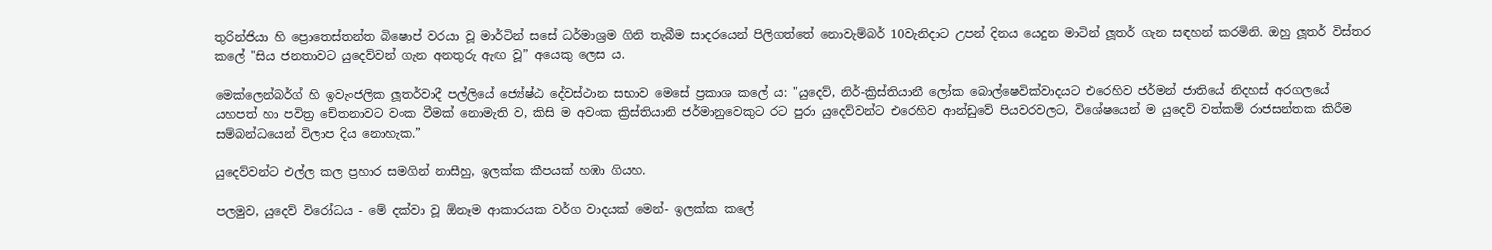තුරින්ජියා හි ප්‍රොතෙස්තන්ත බිෂොප් වරයා වූ මාර්ටින් සසේ ධර්මාශ්‍රම ගිනි තැබීම සාදරයෙන් පිලිගත්තේ නොවැම්බර් 10වැනිදාට උපන් දිනය යෙදුන මාටින් ලූතර් ගැන සඳහන් කරමිනි. ඔහු ලූතර් විස්තර කලේ "සිය ජනතාවට යුදෙව්වන් ගැන අනතුරු ඇඟ වූ” අයෙකු ලෙස ය.

මෙක්ලෙන්බර්ග් හි ඉවැංජලික ලූතර්වාදී පල්ලියේ ජ්‍යේෂ්ඨ දේවස්ථාන සභාව මෙසේ ප්‍රකාශ කලේ ය: "යුදෙව්, නිර්-ක්‍රිස්තියානී ලෝක බොල්ෂෙවික්වාදයට එරෙහිව ජර්මන් ජාතියේ නිදහස් අරගලයේ යහපත් හා පවිත්‍ර චේතනාවට වංක වීමක් නොමැති ව, කිසි ම අවංක ක්‍රිස්තියානි ජර්මානුවෙකුට රට පුරා යුදෙව්වන්ට එරෙහිව ආන්ඩුවේ පියවරවලට, විශේෂයෙන් ම යුදෙව් වත්කම් රාජසන්තක කිරීම සම්බන්ධයෙන් විලාප දිය නොහැක.”

යුදෙව්වන්ට එල්ල කල ප්‍රහාර සමගින් නාසීහු, ඉලක්ක කීපයක් හඹා ගියහ.

පලමුව, යුදෙව් විරෝධය - මේ දක්වා වූ ඕනෑම ආකාරයක වර්ග වාදයක් මෙන්- ඉලක්ක කලේ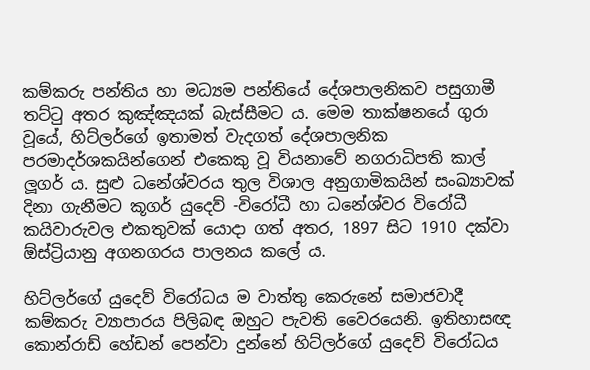කම්කරු පන්තිය හා මධ්‍යම පන්තියේ දේශපාලනිකව පසුගාමී තට්ටු අතර කුඤ්ඤයක් බැස්සීමට ය. මෙම තාක්ෂනයේ ගුරා වූයේ, හිට්ලර්ගේ ඉතාමත් වැදගත් දේශපාලනික පරමාදර්ශකයින්ගෙන් එකෙකු වූ වියනාවේ නගරාධිපති කාල් ලූගර් ය. සුළු ධනේශ්වරය තුල විශාල අනුගාමිකයින් සංඛ්‍යාවක් දිනා ගැනීමට කූගර් යුදෙව් -විරෝධී හා ධනේශ්වර විරෝධී කයිවාරුවල එකතුවක් යොදා ගත් අතර, 1897 සිට 1910 දක්වා ඕස්ට්‍රියානු අගනගරය පාලනය කලේ ය.

හිට්ලර්ගේ යුදෙව් විරෝධය ම වාත්තු කෙරුනේ සමාජවාදී කම්කරු ව්‍යාපාරය පිලිබඳ ඔහුට පැවති වෛරයෙනි. ඉතිහාසඥ කොන්රාඩ් හේඩන් පෙන්වා දුන්නේ හිට්ලර්ගේ යුදෙව් විරෝධය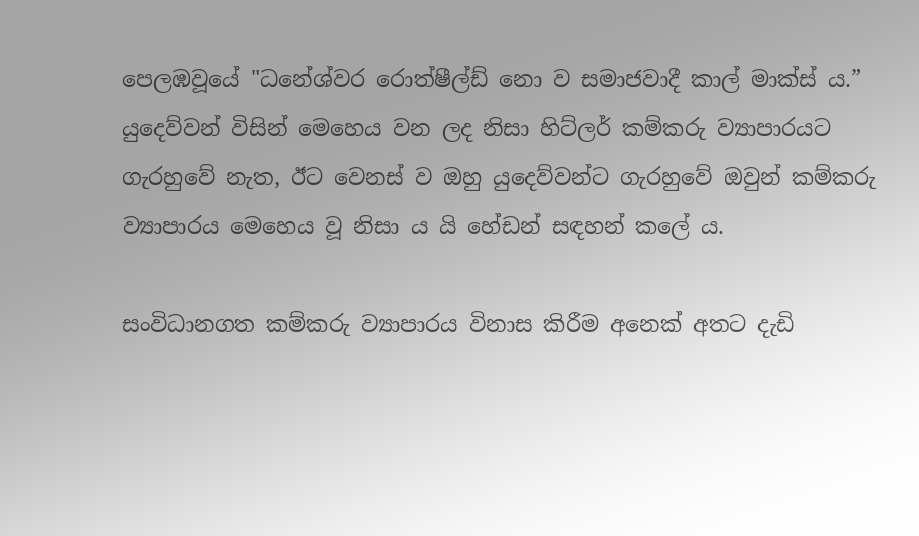පෙලඹවූයේ "ධනේශ්වර රොත්ෂීල්ඩ් නො ව සමාජවාදී කාල් මාක්ස් ය.” යුදෙව්වන් විසින් මෙහෙය වන ලද නිසා හිට්ලර් කම්කරු ව්‍යාපාරයට ගැරහුවේ නැත, ඊට වෙනස් ව ඔහු යුදෙව්වන්ට ගැරහුවේ ඔවුන් කම්කරු ව්‍යාපාරය මෙහෙය වූ නිසා ය යි හේඩන් සඳහන් කලේ ය.

සංවිධානගත කම්කරු ව්‍යාපාරය විනාස කිරීම අනෙක් අතට දැඩි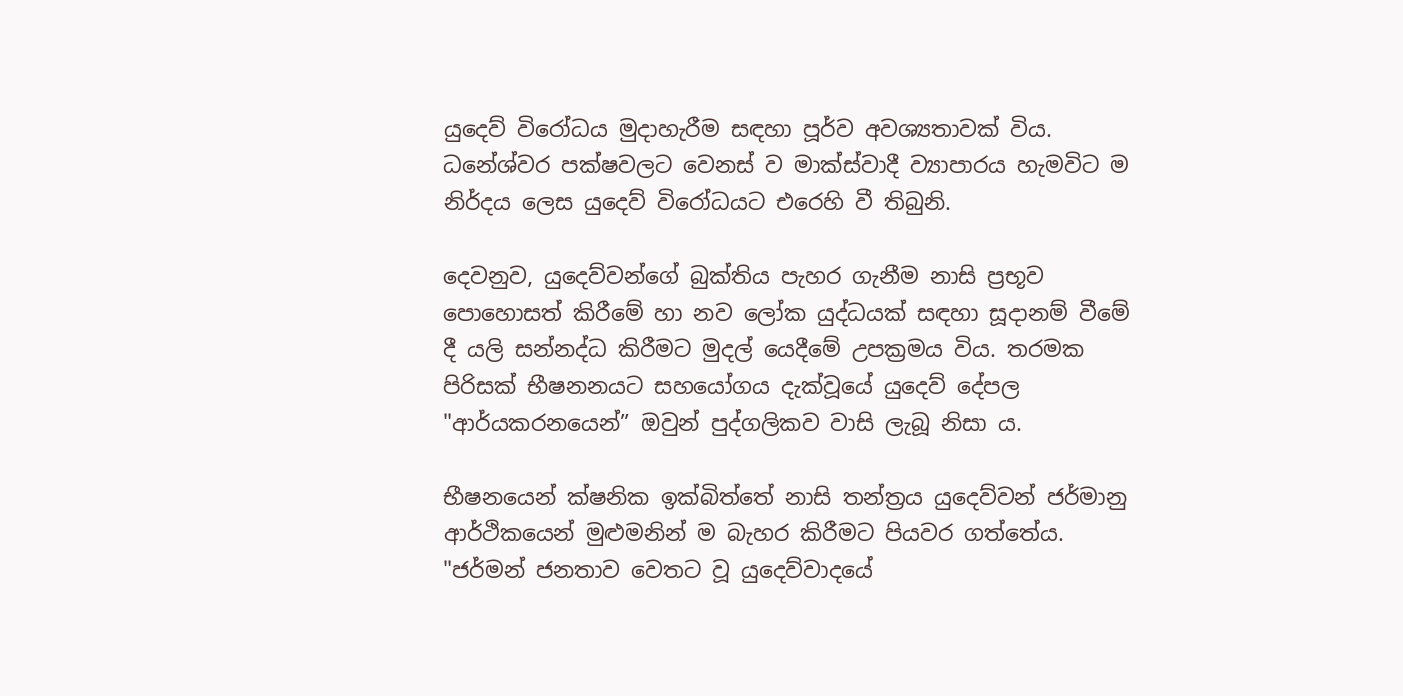යුදෙව් විරෝධය මුදාහැරීම සඳහා පූර්ව අවශ්‍යතාවක් විය. ධනේශ්වර පක්ෂවලට වෙනස් ව මාක්ස්වාදී ව්‍යාපාරය හැමවිට ම නිර්දය ලෙස යුදෙව් විරෝධයට එරෙහි වී තිබුනි.

දෙවනුව, යුදෙව්වන්ගේ බුක්තිය පැහර ගැනීම නාසි ප්‍රභූව පොහොසත් කිරීමේ හා නව ලෝක යුද්ධයක් සඳහා සූදානම් වීමේ දී යලි සන්නද්ධ කිරීමට මුදල් යෙදීමේ උපක්‍රමය විය. තරමක පිරිසක් භීෂනනයට සහයෝගය දැක්වූයේ යුදෙව් දේපල "ආර්යකරනයෙන්” ඔවුන් පුද්ගලිකව වාසි ලැබූ නිසා ය.

භීෂනයෙන් ක්ෂනික ඉක්බිත්තේ නාසි තන්ත්‍රය යුදෙව්වන් ජර්මානු ආර්ථිකයෙන් මුළුමනින් ම බැහර කිරීමට පියවර ගත්තේය. "ජර්මන් ජනතාව වෙතට වූ යුදෙව්වාදයේ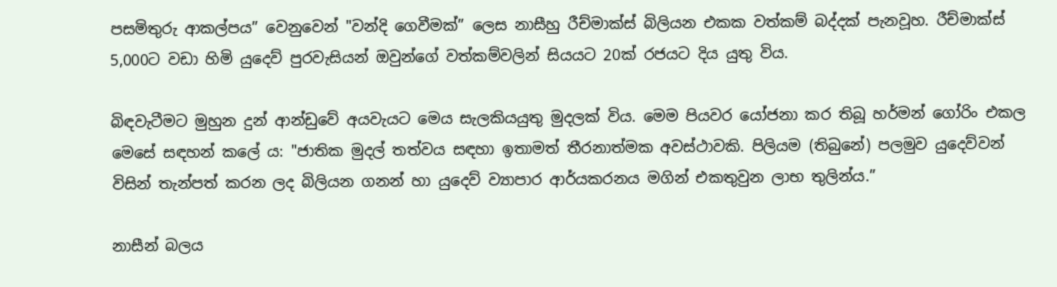පසමිතුරු ආකල්පය” වෙනුවෙන් "වන්දි ගෙවීමක්” ලෙස නාසීහු රීච්මාක්ස් බිලියන එකක වත්කම් බද්දක් පැනවූහ. රීච්මාක්ස් 5,000ට වඩා හිමි යුදෙව් පුරවැසියන් ඔවුන්ගේ වත්කම්වලින් සියයට 20ක් රජයට දිය යුතු විය.

බිඳවැටීමට මුහුන දුන් ආන්ඩුවේ අයවැයට මෙය සැලකියයුතු මුදලක් විය. මෙම පියවර යෝජනා කර තිබූ හර්මන් ගෝරිං එකල මෙසේ සඳහන් කලේ ය: "ජාතික මුදල් තත්වය සඳහා ඉතාමත් තීරනාත්මක අවස්ථාවකි. පිලියම (තිබුනේ) පලමුව යුදෙව්වන් විසින් තැන්පත් කරන ලද බිලියන ගනන් හා යුදෙව් ව්‍යාපාර ආර්යකරනය මගින් එකතුවුන ලාභ තුලින්ය.”

නාසීන් බලය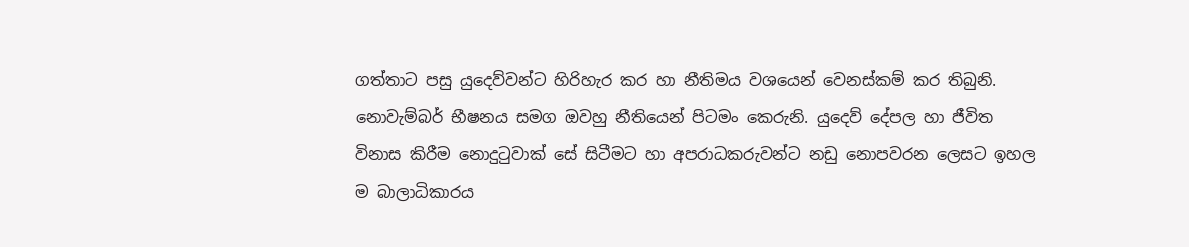ගත්තාට පසු යුදෙව්වන්ට හිරිහැර කර හා නීතිමය වශයෙන් වෙනස්කම් කර තිබුනි. නොවැම්බර් භීෂනය සමග ඔවහු නීතියෙන් පිටමං කෙරුනි. යුදෙව් දේපල හා ජීවිත විනාස කිරීම නොදුටුවාක් සේ සිටීමට හා අපරාධකරුවන්ට නඩු නොපවරන ලෙසට ඉහල ම බාලාධිකාරය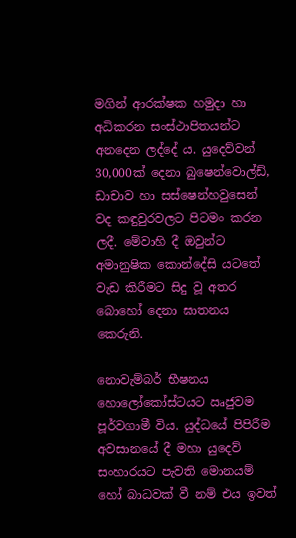මගින් ආරක්ෂක හමුදා හා අධිකරන සංස්ථාපිතයන්ට අනදෙන ලද්දේ ය. යුදෙව්වන් 30,000ක් දෙනා බුෂෙන්වොල්ඩ්, ඩාචාව හා සස්ෂෙන්හවුසෙන් වද කඳුවුරවලට පිටමං කරන ලදී. මේවාහි දී ඔවුන්ට අමානුෂික කොන්දේසි යටතේ වැඩ කිරීමට සිදු වූ අතර බොහෝ දෙනා ඝාතනය කෙරුනි.

නොවැම්බර් භීෂනය හොලෝකෝස්ටයට ඍජුවම පූර්වගාමී විය. යුද්ධයේ පිපිරීම අවසානයේ දී මහා යුදෙව් සංහාරයට පැවති මොනයම් හෝ බාධවක් වී නම් එය ඉවත්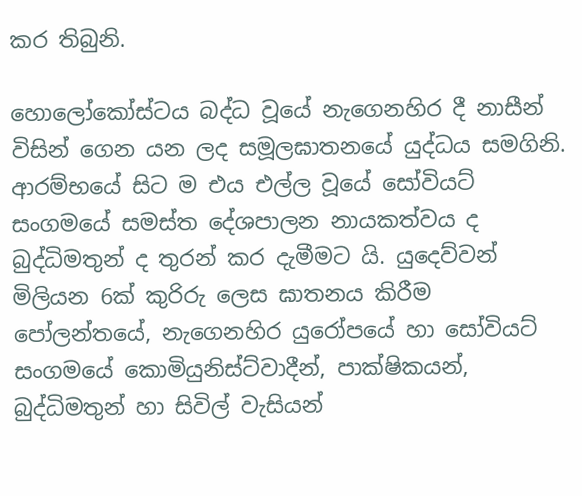කර තිබුනි.

හොලෝකෝස්ටය බද්ධ වූයේ නැගෙනහිර දී නාසීන් විසින් ගෙන යන ලද සමූලඝාතනයේ යුද්ධය සමගිනි. ආරම්භයේ සිට ම එය එල්ල වූයේ සෝවියට් සංගමයේ සමස්ත දේශපාලන නායකත්වය ද බුද්ධිමතුන් ද තුරන් කර දැමීමට යි. යුදෙව්වන් මිලියන 6ක් කුරිරු ලෙස ඝාතනය කිරීම පෝලන්තයේ, නැගෙනහිර යුරෝපයේ හා සෝවියට් සංගමයේ කොමියුනිස්ට්වාදීන්, පාක්ෂිකයන්, බුද්ධිමතුන් හා සිවිල් වැසියන්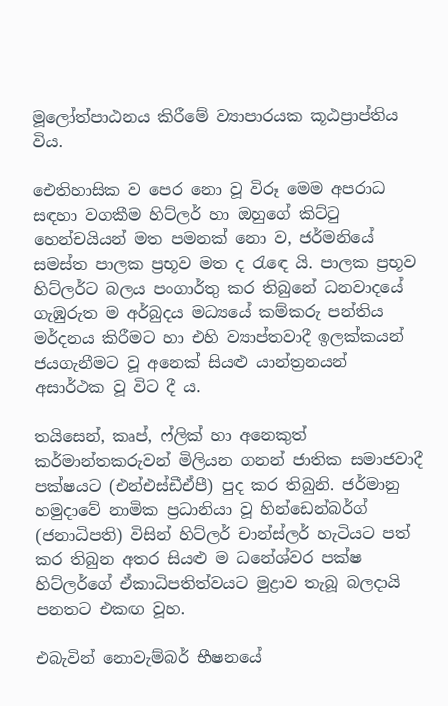මූලෝත්පාඨනය කිරීමේ ව්‍යාපාරයක කූඨප්‍රාප්තිය විය.

ඓතිහාසික ව පෙර නො වූ විරූ මෙම අපරාධ සඳහා වගකීම හිට්ලර් හා ඔහුගේ කිට්ටු හෙන්චයියන් මත පමනක් නො ව, ජර්මනියේ සමස්ත පාලක ප්‍රභූව මත ද රැඳෙ යි. පාලක ප්‍රභූව හිට්ලර්ට බලය පංගාර්තු කර තිබුනේ ධනවාදයේ ගැඹුරුත ම අර්බුදය මධ්‍යයේ කම්කරු පන්තිය මර්දනය කිරීමට හා එහි ව්‍යාප්තවාදී ඉලක්කයන් ජයගැනීමට වූ අනෙක් සියළු යාන්ත්‍රනයන් අසාර්ථක වූ විට දී ය.

තයිසෙන්, කෘප්, ෆ්ලික් හා අනෙකුත් කර්මාන්තකරුවන් මිලියන ගනන් ජාතික සමාජවාදී පක්ෂයට (එන්එස්ඩීඒපී) පුද කර තිබුනි. ජර්මානු හමුදාවේ නාමික ප්‍රධානියා වූ හින්ඩෙන්බර්ග් (ජනාධිපති) විසින් හිට්ලර් චාන්ස්ලර් හැටියට පත් කර තිබුන අතර සියළු ම ධනේශ්වර පක්ෂ හිට්ලර්ගේ ඒකාධිපතිත්වයට මුද්‍රාව තැබූ බලදායි පනතට එකඟ වූහ.

එබැවින් නොවැම්බර් භීෂනයේ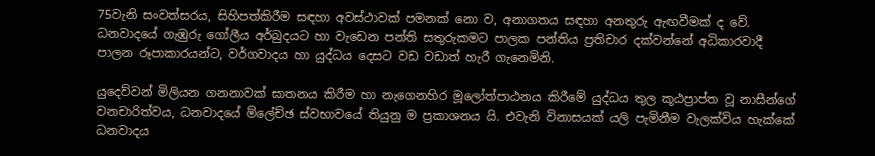75වැනි සංවත්සරය, සිහිපත්කිරීම සඳහා අවස්ථාවක් පමනක් නො ව, අනාගතය සඳහා අනතුරු ඇඟවීමක් ද වේ. ධනවාදයේ ගැඹුරු ගෝලීය අර්බුදයට හා වැඩෙන පන්ති සතුරුකමට පාලක පන්තිය ප්‍රතිචාර දක්වන්නේ අධිකාරවාදී පාලන රූපාකාරයන්ට, වර්ගවාදය හා යුද්ධය දෙසට වඩ වඩාත් හැරී ගැනෙමිනි.

යුදෙව්වන් මිලියන ගනනාවක් ඝාතනය කිරීම හා නැගෙනහිර මූලෝත්පාඨනය කිරීමේ යුද්ධය තුල කූඨප්‍රාප්ත වූ නාසීන්ගේ වනචාරිත්වය, ධනවාදයේ ම්ලේච්ඡ ස්වභාවයේ තියුනු ම ප්‍රකාශනය යි. එවැනි විනාසයක් යලි පැමිනීම වැලක්විය හැක්කේ ධනවාදය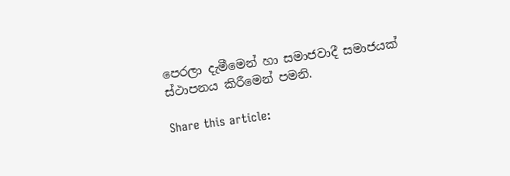පෙරලා දැමීමෙන් හා සමාජවාදී සමාජයක් ස්ථාපනය කිරීමෙන් පමනි.

Share this article: